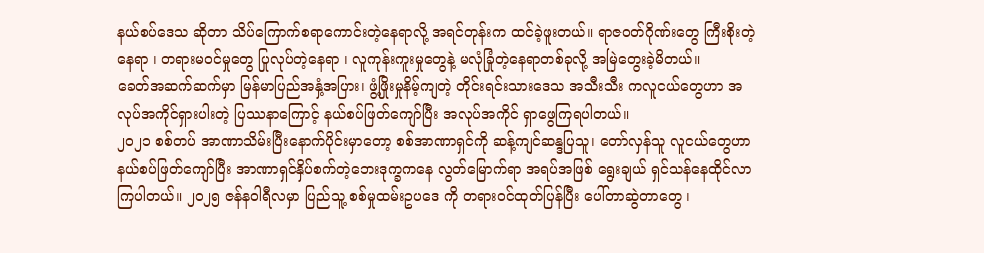နယ်စပ်ဒေသ ဆိုတာ သိပ်ကြောက်စရာကောင်းတဲ့နေရာလို့ အရင်တုန်းက ထင်ခဲ့ဖူးတယ်။ ရာဇဝတ်ဂိုဏ်းတွေ ကြီးစိုးတဲ့နေရာ ၊ တရားမဝင်မှုတွေ ပြုလုပ်တဲ့နေရာ ၊ လူကုန်းကူးမှုတွေနဲ့ မလုံခြုံတဲ့နေရာတစ်ခုလို့ အမြဲတွေးခဲ့မိတယ်။
ခေတ်အဆက်ဆက်မှာ မြန်မာပြည်အနှံ့အပြား၊ ဖွံ့ဖြိုးမှုနိမ့်ကျတဲ့ တိုင်းရင်းသားဒေသ အသီးသီး ကလူငယ်တွေဟာ အလုပ်အကိုင်ရှားပါးတဲ့ ပြဿနာကြောင့် နယ်စပ်ဖြတ်ကျော်ပြီး အလုပ်အကိုင် ရှာဖွေကြရပါတယ်။
၂၀၂၁ စစ်တပ် အာဏာသိမ်းပြီးနောက်ပိုင်းမှာတော့ စစ်အာဏာရှင်ကို ဆန့်ကျင်ဆန္ဒပြသူ၊ တော်လှန်သူ လူငယ်တွေဟာ နယ်စပ်ဖြတ်ကျော်ပြီး အာဏာရှင်နှိပ်စက်တဲ့ဘေးဒုက္ခကနေ လွတ်မြောက်ရာ အရပ်အဖြစ် ရွေးချယ် ရှင်သန်နေထိုင်လာကြပါတယ်။ ၂၀၂၅ ဇန်နဝါရီလမှာ ပြည်သူ့ စစ်မှုထမ်းဥပဒေ ကို တရားဝင်ထုတ်ပြန်ပြီး ပေါ်တာဆွဲတာတွေ ၊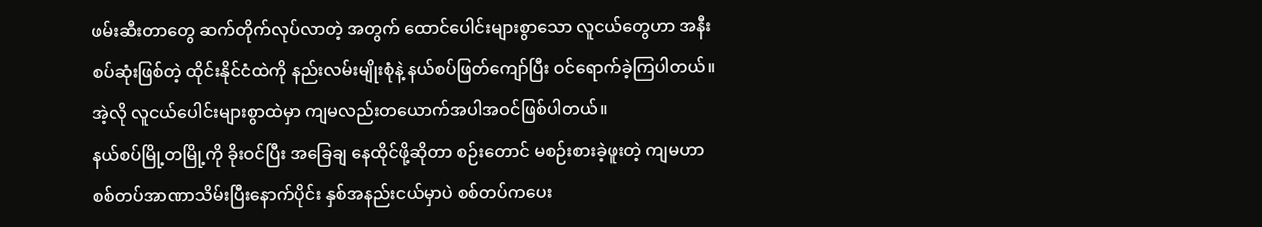ဖမ်းဆီးတာတွေ ဆက်တိုက်လုပ်လာတဲ့ အတွက် ထောင်ပေါင်းများစွာသော လူငယ်တွေဟာ အနီးစပ်ဆုံးဖြစ်တဲ့ ထိုင်းနိုင်ငံထဲကို နည်းလမ်းမျိုးစုံနဲ့ နယ်စပ်ဖြတ်ကျော်ပြီး ဝင်ရောက်ခဲ့ကြပါတယ်။
အဲ့လို လူငယ်ပေါင်းများစွာထဲမှာ ကျမလည်းတယောက်အပါအဝင်ဖြစ်ပါတယ်။
နယ်စပ်မြို့တမြို့ကို ခိုးဝင်ပြီး အခြေချ နေထိုင်ဖို့ဆိုတာ စဉ်းတောင် မစဉ်းစားခဲ့ဖူးတဲ့ ကျမဟာ စစ်တပ်အာဏာသိမ်းပြီးနောက်ပိုင်း နှစ်အနည်းငယ်မှာပဲ စစ်တပ်ကပေး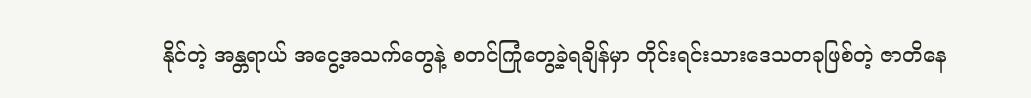နိုင်တဲ့ အန္တရာယ် အငွေ့အသက်တွေနဲ့ စတင်ကြုံတွေ့ခဲ့ရချိန်မှာ တိုင်းရင်းသားဒေသတခုဖြစ်တဲ့ ဇာတိနေ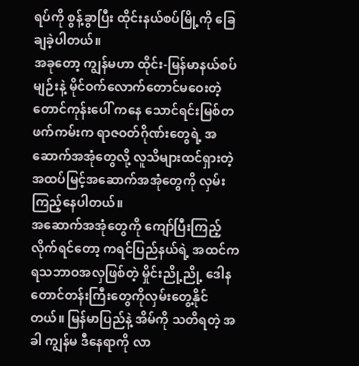ရပ်ကို စွန့်ခွာပြီး ထိုင်းနယ်စပ်မြို့ကို ခြေချခဲ့ပါတယ်။
အခုတော့ ကျွန်မဟာ ထိုင်း-မြန်မာနယ်စပ်မျဉ်းနဲ့ မိုင်ဝက်လောက်တောင်မဝေးတဲ့ တောင်ကုန်းပေါ် ကနေ သောင်ရင်းမြစ်တဖက်ကမ်းက ရာဇဝတ်ဂိုဏ်းတွေရဲ့ အဆောက်အအုံတွေလို့ လူသိများထင်ရှားတဲ့ အထပ်မြင့်အဆောက်အအုံတွေကို လှမ်းကြည့်နေပါတယ်။
အဆောက်အအုံတွေကို ကျော်ပြီးကြည့်လိုက်ရင်တော့ ကရင်ပြည်နယ်ရဲ့ အထင်ကရသဘာဝအလှဖြစ်တဲ့ မှိုင်းညို့ညို့ ဒေါနတောင်တန်းကြီးတွေကိုလှမ်းတွေ့နိုင်တယ်။ မြန်မာပြည်နဲ့ အိမ်ကို သတိရတဲ့ အခါ ကျွန်မ ဒီနေရာကို လာ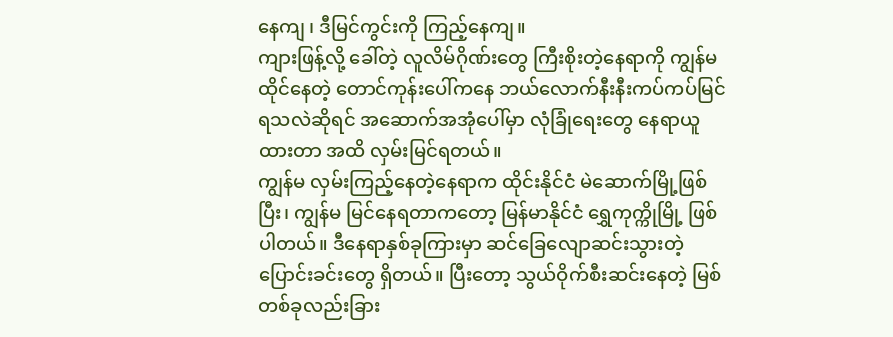နေကျ ၊ ဒီမြင်ကွင်းကို ကြည့်နေကျ။
ကျားဖြန့်လို့ ခေါ်တဲ့ လူလိမ်ဂိုဏ်းတွေ ကြီးစိုးတဲ့နေရာကို ကျွန်မထိုင်နေတဲ့ တောင်ကုန်းပေါ်ကနေ ဘယ်လောက်နီးနီးကပ်ကပ်မြင်ရသလဲဆိုရင် အဆောက်အအုံပေါ်မှာ လုံခြုံရေးတွေ နေရာယူထားတာ အထိ လှမ်းမြင်ရတယ်။
ကျွန်မ လှမ်းကြည့်နေတဲ့နေရာက ထိုင်းနိုင်ငံ မဲဆောက်မြို့ဖြစ်ပြီး၊ ကျွန်မ မြင်နေရတာကတော့ မြန်မာနိုင်ငံ ရွှေကုက္ကိုမြို့ ဖြစ်ပါတယ်။ ဒီနေရာနှစ်ခုကြားမှာ ဆင်ခြေလျောဆင်းသွားတဲ့ ပြောင်းခင်းတွေ ရှိတယ်။ ပြီးတော့ သွယ်ဝိုက်စီးဆင်းနေတဲ့ မြစ်တစ်ခုလည်းခြား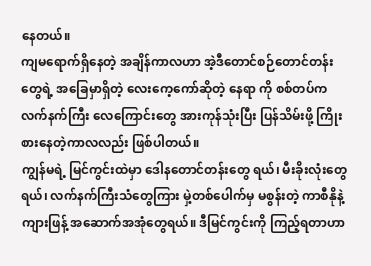နေတယ်။
ကျမရောက်ရှိနေတဲ့ အချိန်ကာလဟာ အဲ့ဒီတောင်စဉ်တောင်တန်းတွေရဲ့ အခြေမှာရှိတဲ့ လေးကေ့ကော်ဆိုတဲ့ နေရာ ကို စစ်တပ်က လက်နက်ကြီး လေကြောင်းတွေ အားကုန်သုံးပြီး ပြန်သိမ်းဖို့ ကြိုးစားနေတဲ့ကာလလည်း ဖြစ်ပါတယ်။
ကျွန်မရဲ့ မြင်ကွင်းထဲမှာ ဒေါနတောင်တန်းတွေ ရယ်၊ မီးခိုးလုံးတွေရယ်၊ လက်နက်ကြီးသံတွေကြား မှဲ့တစ်ပေါက်မှ မစွန်းတဲ့ ကာစီနိုနဲ့ ကျားဖြန့် အဆောက်အအုံတွေရယ်။ ဒီမြင်ကွင်းကို ကြည့်ရတာဟာ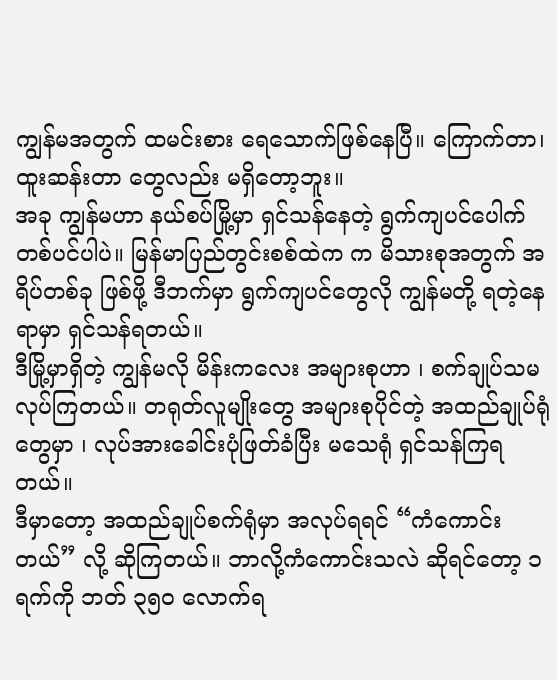ကျွန်မအတွက် ထမင်းစား ရေသောက်ဖြစ်နေပြီ။ ကြောက်တာ၊ ထူးဆန်းတာ တွေလည်း မရှိတော့ဘူး။
အခု ကျွန်မဟာ နယ်စပ်မြို့မှာ ရှင်သန်နေတဲ့ ရွက်ကျပင်ပေါက်တစ်ပင်ပါပဲ။ မြန်မာပြည်တွင်းစစ်ထဲက က မိသားစုအတွက် အရိပ်တစ်ခု ဖြစ်ဖို့ ဒီဘက်မှာ ရွက်ကျပင်တွေလို ကျွန်မတို့ ရတဲ့နေရာမှာ ရှင်သန်ရတယ်။
ဒီမြို့မှာရှိတဲ့ ကျွန်မလို မိန်းကလေး အများစုဟာ ၊ စက်ချုပ်သမ လုပ်ကြတယ်။ တရုတ်လူမျိုးတွေ အများစုပိုင်တဲ့ အထည်ချုပ်ရုံတွေမှာ ၊ လုပ်အားခေါင်းပုံဖြတ်ခံပြီး မသေရုံ ရှင်သန်ကြရတယ်။
ဒီမှာတော့ အထည်ချုပ်စက်ရုံမှာ အလုပ်ရရင် “ကံကောင်းတယ်” လို့ ဆိုကြတယ်။ ဘာလို့ကံကောင်းသလဲ ဆိုရင်တော့ ၁ ရက်ကို ဘတ် ၃၅၀ လောက်ရ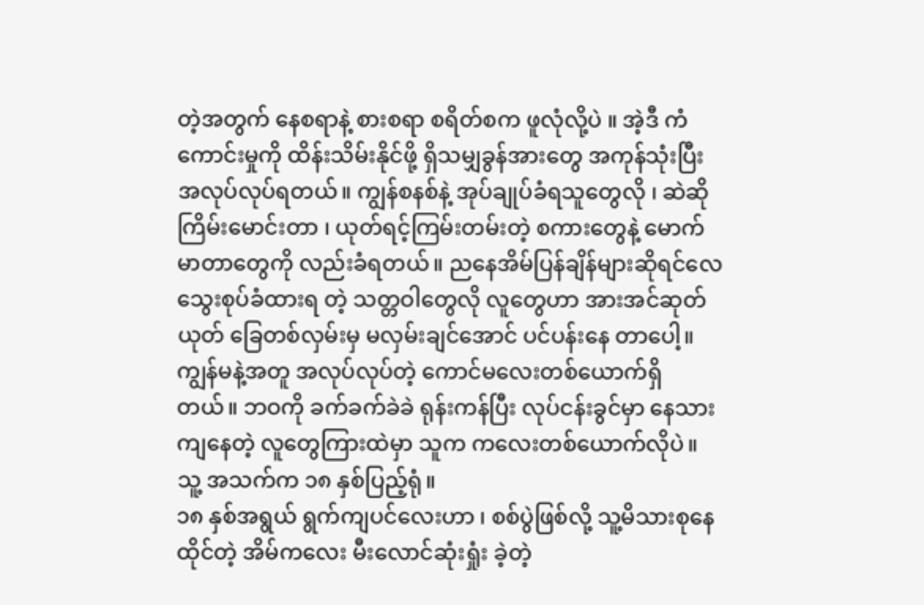တဲ့အတွက် နေစရာနဲ့ စားစရာ စရိတ်စက ဖူလုံလို့ပဲ ။ အဲ့ဒီ ကံကောင်းမှုကို ထိန်းသိမ်းနိုင်ဖို့ ရှိသမျှခွန်အားတွေ အကုန်သုံးပြီး အလုပ်လုပ်ရတယ်။ ကျွန်စနစ်နဲ့ အုပ်ချုပ်ခံရသူတွေလို ၊ ဆဲဆိုကြိမ်းမောင်းတာ ၊ ယုတ်ရင့်ကြမ်းတမ်းတဲ့ စကားတွေနဲ့ မောက်မာတာတွေကို လည်းခံရတယ်။ ညနေအိမ်ပြန်ချိန်များဆိုရင်လေ သွေးစုပ်ခံထားရ တဲ့ သတ္တဝါတွေလို လူတွေဟာ အားအင်ဆုတ်ယုတ် ခြေတစ်လှမ်းမှ မလှမ်းချင်အောင် ပင်ပန်းနေ တာပေါ့။
ကျွန်မနဲ့အတူ အလုပ်လုပ်တဲ့ ကောင်မလေးတစ်ယောက်ရှိတယ်။ ဘဝကို ခက်ခက်ခဲခဲ ရုန်းကန်ပြီး လုပ်ငန်းခွင်မှာ နေသားကျနေတဲ့ လူတွေကြားထဲမှာ သူက ကလေးတစ်ယောက်လိုပဲ။ သူ့ အသက်က ၁၈ နှစ်ပြည့်ရုံ။
၁၈ နှစ်အရွယ် ရွက်ကျပင်လေးဟာ ၊ စစ်ပွဲဖြစ်လို့ သူ့မိသားစုနေထိုင်တဲ့ အိမ်ကလေး မီးလောင်ဆုံးရှုံး ခဲ့တဲ့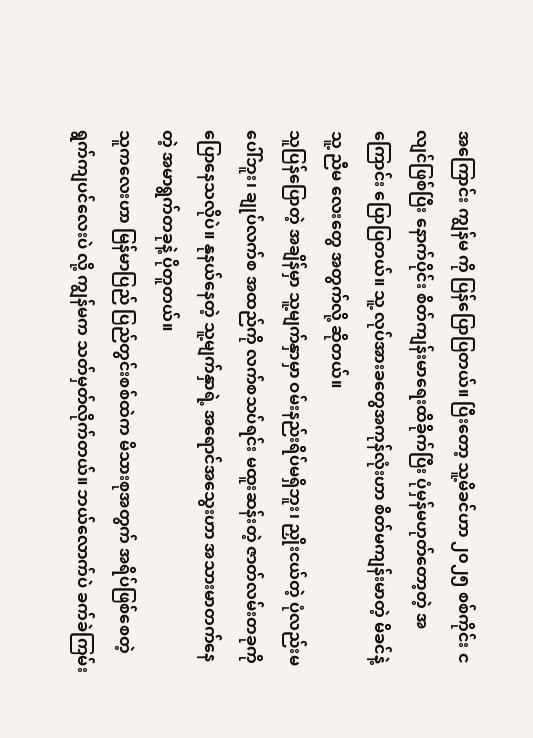အကြောင်း ကျွန်မ ကို ပြန်ပြောပြတယ်။ ပြီးတော့ သူ့မိခင်ဟာ ၂၀၂၅ စစ်ကိုင်း ငလျင်ဖြစ်ပြီး နောက်ပိုင်း စိတ်ကျန်းမာရေးထိခိုက်ပြီး ပုံမှန်မဟုတ်တော့တဲ့ အကြောင်း ပြောပြတယ်။ သူ့ လုပ်အားခတွေအကုန်လုံးဟာ စိတ်မကျန်းမာတဲ့ မိခင်နဲ့ သူ့ ညီမ လေးတွေ အတွက်လို့ ဆိုတယ်။
သူပြန်ပြောတဲ့ အချိန်မှာ သူ့မျက်နှာမှာ ဝမ်းနည်းရိပ်မရှိဘူး၊ ညှိုးငယ်တဲ့ ပုံလည်းမပေါ်ဘူး၊ ချုပ်လက်စ အထည်ကို လက်စသပ်ရင်း မထူးဆန်းတဲ့ ဇာတ်လမ်းတခုကို ပြောနေသလိုပဲ။ နုနယ်နေတဲ့ သူ့မျက်နှာရဲ့ အရောင်အသွေးဟာ အသားမာတက်နေတဲ့ အမာရွက်တခုနဲ့ ပိုတူတယ်။
သူကလေးဟာ မြန်မာပြည် ပြည်တွင်းစစ်ထဲက မိသားစုအတွက် အရိပ်ဖြစ်စေတဲ့ ရွက်ကျပင်လေးပဲ လို့ ကျွန်မက သတ်မှတ်လိုက်တယ်။ ဘယ်လောက်ပဲ ခက်ခဲကြမ်း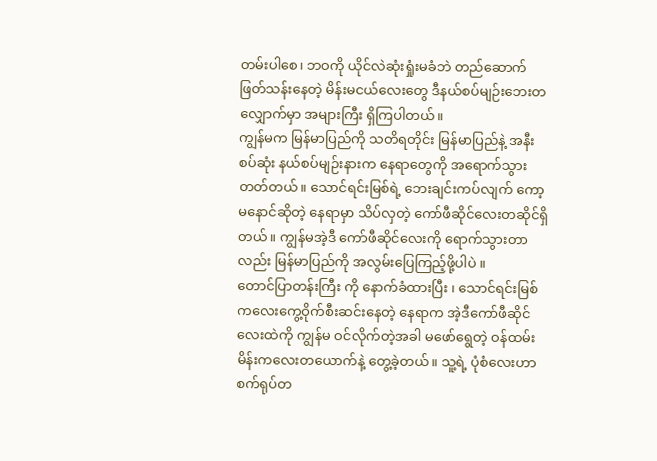တမ်းပါစေ၊ ဘဝကို ယိုင်လဲဆုံးရှုံးမခံဘဲ တည်ဆောက်ဖြတ်သန်းနေတဲ့ မိန်းမငယ်လေးတွေ ဒီနယ်စပ်မျဉ်းဘေးတလျှောက်မှာ အများကြီး ရှိကြပါတယ်။
ကျွန်မက မြန်မာပြည်ကို သတိရတိုင်း မြန်မာပြည်နဲ့ အနီးစပ်ဆုံး နယ်စပ်မျဉ်းနားက နေရာတွေကို အရောက်သွားတတ်တယ်။ သောင်ရင်းမြစ်ရဲ့ ဘေးချင်းကပ်လျက် ကော့မနောင်ဆိုတဲ့ နေရာမှာ သိပ်လှတဲ့ ကော်ဖီဆိုင်လေးတဆိုင်ရှိတယ်။ ကျွန်မအဲ့ဒီ ကော်ဖီဆိုင်လေးကို ရောက်သွားတာလည်း မြန်မာပြည်ကို အလွမ်းပြေကြည့်ဖို့ပါပဲ ။
တောင်ပြာတန်းကြီး ကို နောက်ခံထားပြီး ၊ သောင်ရင်းမြစ်ကလေးကွေ့ဝိုက်စီးဆင်းနေတဲ့ နေရာက အဲ့ဒီကော်ဖီဆိုင်လေးထဲကို ကျွန်မ ဝင်လိုက်တဲ့အခါ မဖော်ရွေတဲ့ ဝန်ထမ်းမိန်းကလေးတယောက်နဲ့ တွေ့ခဲ့တယ်။ သူ့ရဲ့ ပုံစံလေးဟာ စက်ရုပ်တ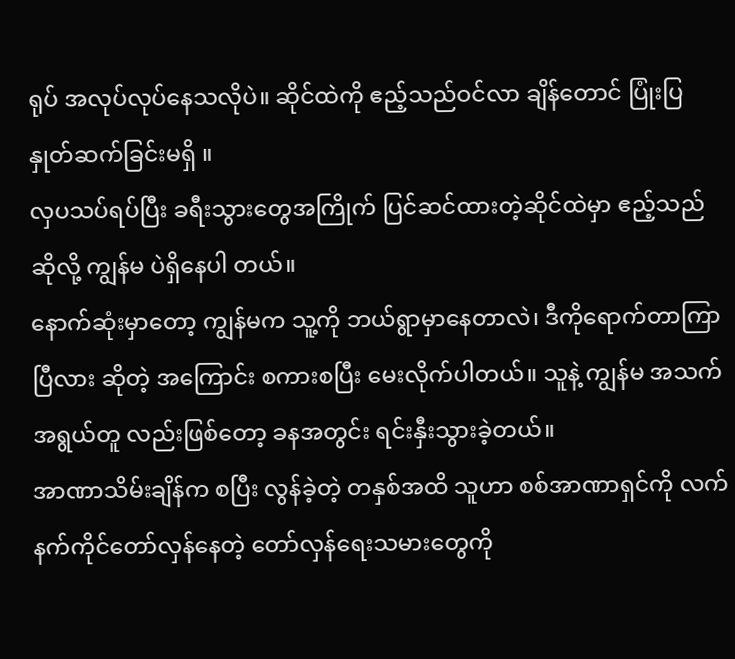ရုပ် အလုပ်လုပ်နေသလိုပဲ။ ဆိုင်ထဲကို ဧည့်သည်ဝင်လာ ချိန်တောင် ပြုံးပြနှုတ်ဆက်ခြင်းမရှိ ။
လှပသပ်ရပ်ပြီး ခရီးသွားတွေအကြိုက် ပြင်ဆင်ထားတဲ့ဆိုင်ထဲမှာ ဧည့်သည်ဆိုလို့ ကျွန်မ ပဲရှိနေပါ တယ်။
နောက်ဆုံးမှာတော့ ကျွန်မက သူ့ကို ဘယ်ရွာမှာနေတာလဲ၊ ဒီကိုရောက်တာကြာပြီလား ဆိုတဲ့ အကြောင်း စကားစပြီး မေးလိုက်ပါတယ်။ သူနဲ့ ကျွန်မ အသက်အရွယ်တူ လည်းဖြစ်တော့ ခနအတွင်း ရင်းနှီးသွားခဲ့တယ်။
အာဏာသိမ်းချိန်က စပြီး လွန်ခဲ့တဲ့ တနှစ်အထိ သူဟာ စစ်အာဏာရှင်ကို လက်နက်ကိုင်တော်လှန်နေတဲ့ တော်လှန်ရေးသမားတွေကို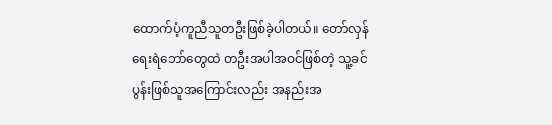ထောက်ပံ့ကူညီသူတဦးဖြစ်ခဲ့ပါတယ်။ တော်လှန်ရေးရဲဘော်တွေထဲ တဦးအပါအဝင်ဖြစ်တဲ့ သူ့ခင်ပွန်းဖြစ်သူအကြောင်းလည်း အနည်းအ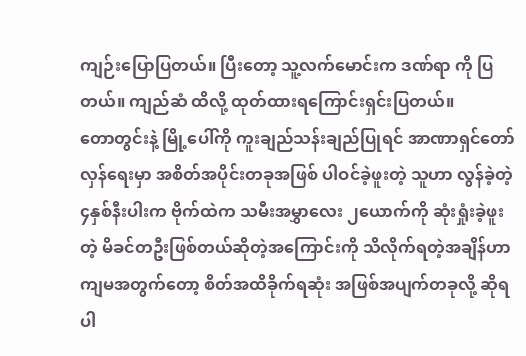ကျဉ်းပြောပြတယ်။ ပြီးတော့ သူ့လက်မောင်းက ဒဏ်ရာ ကို ပြတယ်။ ကျည်ဆံ ထိလို့ ထုတ်ထားရကြောင်းရှင်းပြတယ်။
တောတွင်းနဲ့ မြို့ပေါ်ကို ကူးချည်သန်းချည်ပြုရင် အာဏာရှင်တော်လှန်ရေးမှာ အစိတ်အပိုင်းတခုအဖြစ် ပါဝင်ခဲ့ဖူးတဲ့ သူဟာ လွန်ခဲ့တဲ့ ၄နှစ်နီးပါးက ဗိုက်ထဲက သမီးအမွှာလေး ၂ယောက်ကို ဆုံးရှုံးခဲ့ဖူးတဲ့ မိခင်တဦးဖြစ်တယ်ဆိုတဲ့အကြောင်းကို သိလိုက်ရတဲ့အချိန်ဟာ ကျမအတွက်တော့ စိတ်အထိခိုက်ရဆုံး အဖြစ်အပျက်တခုလို့ ဆိုရပါ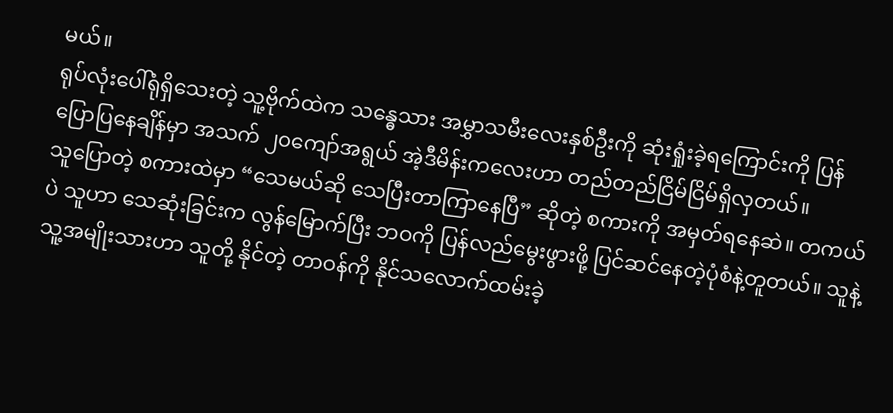မယ်။
ရုပ်လုံးပေါ်ရုံရှိသေးတဲ့ သူ့ဗိုက်ထဲက သန္ဓေသား အမွှာသမီးလေးနှစ်ဦးကို ဆုံးရှုံးခဲ့ရကြောင်းကို ပြန်ပြောပြနေချိန်မှာ အသက် ၂၀ကျော်အရွယ် အဲ့ဒီမိန်းကလေးဟာ တည်တည်ငြိမ်ငြိမ်ရှိလှတယ်။
သူပြောတဲ့ စကားထဲမှာ “သေမယ်ဆို သေပြီးတာကြာနေပြီ” ဆိုတဲ့ စကားကို အမှတ်ရနေဆဲ။ တကယ်ပဲ သူဟာ သေဆုံးခြင်းက လွန်မြောက်ပြီး ဘဝကို ပြန်လည်မွေးဖွားဖို့ ပြင်ဆင်နေတဲ့ပုံစံနဲ့တူတယ်။ သူနဲ့ သူ့အမျိုးသားဟာ သူတို့ နိုင်တဲ့ တာဝန်ကို နိုင်သလောက်ထမ်းခဲ့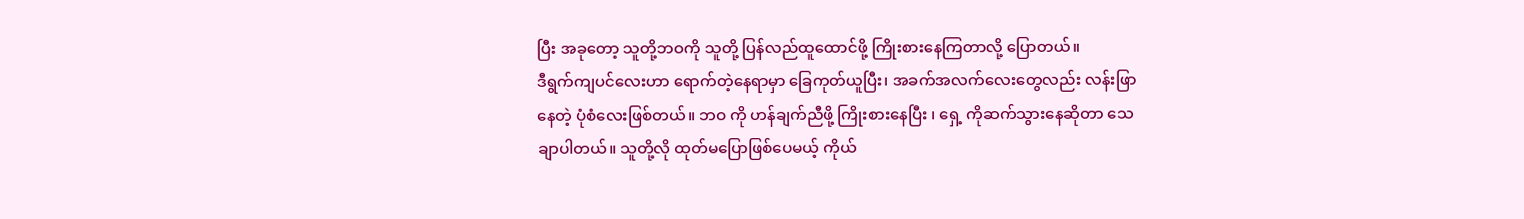ပြီး အခုတော့ သူတို့ဘဝကို သူတို့ ပြန်လည်ထူထောင်ဖို့ ကြိုးစားနေကြတာလို့ ပြောတယ်။
ဒီရွက်ကျပင်လေးဟာ ရောက်တဲ့နေရာမှာ ခြေကုတ်ယူပြီး၊ အခက်အလက်လေးတွေလည်း လန်းဖြာနေတဲ့ ပုံစံလေးဖြစ်တယ်။ ဘဝ ကို ဟန်ချက်ညီဖို့ ကြိုးစားနေပြီး ၊ ရှေ့ ကိုဆက်သွားနေဆိုတာ သေချာပါတယ်။ သူတို့လို ထုတ်မပြောဖြစ်ပေမယ့် ကိုယ်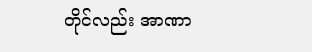တိုင်လည်း အာဏာ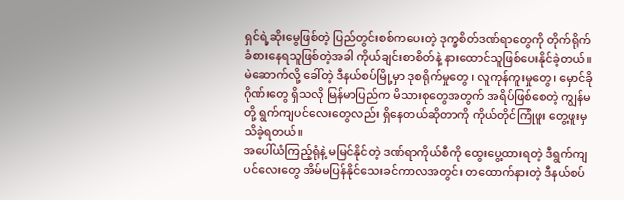ရှင်ရဲ့ဆိုးမွေဖြစ်တဲ့ ပြည်တွင်းစစ်ကပေးတဲ့ ဒုက္ခစိတ်ဒဏ်ရာတွေကို တိုက်ရိုက်ခံစားနေရသူဖြစ်တဲ့အခါ ကိုယ်ချင်းစာစိတ်နဲ့ နားထောင်သူဖြစ်ပေးနိုင်ခဲ့တယ်။
မဲဆောက်လို့ ခေါ်တဲ့ ဒီနယ်စပ်မြို့မှာ ဒုစရိုက်မှုတွေ ၊ လူကုန်ကူးမှုတွေ၊ မှောင်ခိုဂိုဏ်းတွေ ရှိသလို မြန်မာပြည်က မိသားစုတွေအတွက် အရိပ်ဖြစ်စေတဲ့ ကျွန်မတို့ ရွက်ကျပင်လေးတွေလည်း ရှိနေတယ်ဆိုတာကို ကိုယ်တိုင်ကြုံဖူး တွေ့ဖူးမှသိခဲ့ရတယ်။
အပေါ်ယံကြည့်ရုံနဲ့ မမြင်နိုင်တဲ့ ဒဏ်ရာကိုယ်စီကို ထွေးပွေ့ထားရတဲ့ ဒီရွက်ကျပင်လေးတွေ အိမ်မပြန်နိုင်သေးခင်ကာလအတွင်း တထောက်နားတဲ့ ဒီနယ်စပ်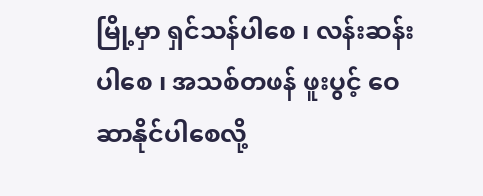မြို့မှာ ရှင်သန်ပါစေ ၊ လန်းဆန်းပါစေ ၊ အသစ်တဖန် ဖူးပွင့် ဝေဆာနိုင်ပါစေလို့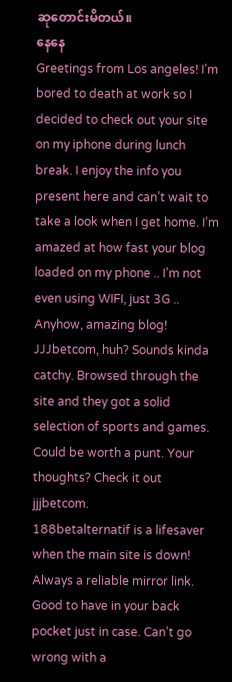ဆုတောင်းမိတယ်။
နေနေ
Greetings from Los angeles! I’m bored to death at work so I decided to check out your site on my iphone during lunch break. I enjoy the info you present here and can’t wait to take a look when I get home. I’m amazed at how fast your blog loaded on my phone .. I’m not even using WIFI, just 3G .. Anyhow, amazing blog!
JJJbetcom, huh? Sounds kinda catchy. Browsed through the site and they got a solid selection of sports and games. Could be worth a punt. Your thoughts? Check it out jjjbetcom.
188betalternatif is a lifesaver when the main site is down! Always a reliable mirror link. Good to have in your back pocket just in case. Can’t go wrong with a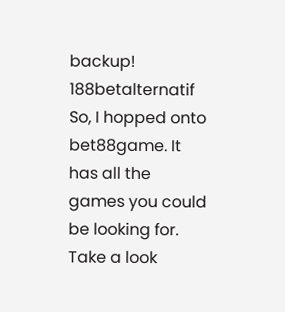backup! 188betalternatif
So, I hopped onto bet88game. It has all the games you could be looking for. Take a look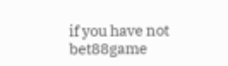if you have not bet88game